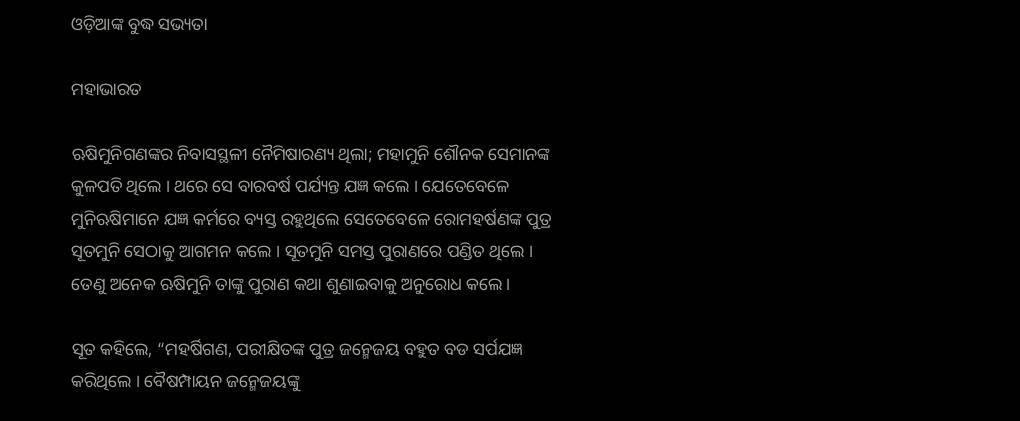ଓଡ଼ିଆଙ୍କ ବୁଦ୍ଧ ସଭ୍ୟତା

ମହାଭାରତ

ଋଷିମୁନିଗଣଙ୍କର ନିବାସସ୍ଥଳୀ ନୈମିଷାରଣ୍ୟ ଥିଲା; ମହାମୁନି ଶୌନକ ସେମାନଙ୍କ କୁଳପତି ଥିଲେ । ଥରେ ସେ ବାରବର୍ଷ ପର୍ଯ୍ୟନ୍ତ ଯଜ୍ଞ କଲେ । ଯେତେବେଳେ ମୁନିଋଷିମାନେ ଯଜ୍ଞ କର୍ମରେ ବ୍ୟସ୍ତ ରହୁଥିଲେ ସେତେବେଳେ ରୋମହର୍ଷଣଙ୍କ ପୁତ୍ର ସୂତମୁନି ସେଠାକୁ ଆଗମନ କଲେ । ସୂତମୁନି ସମସ୍ତ ପୁରାଣରେ ପଣ୍ଡିତ ଥିଲେ । ତେଣୁ ଅନେକ ଋଷିମୁନି ତାଙ୍କୁ ପୁରାଣ କଥା ଶୁଣାଇବାକୁ ଅନୁରୋଧ କଲେ ।

ସୂତ କହିଲେ, “ମହର୍ଷିଗଣ, ପରୀକ୍ଷିତଙ୍କ ପୁତ୍ର ଜନ୍ମେଜୟ ବହୁତ ବଡ ସର୍ପଯଜ୍ଞ କରିଥିଲେ । ବୈଷମ୍ପାୟନ ଜନ୍ମେଜୟଙ୍କୁ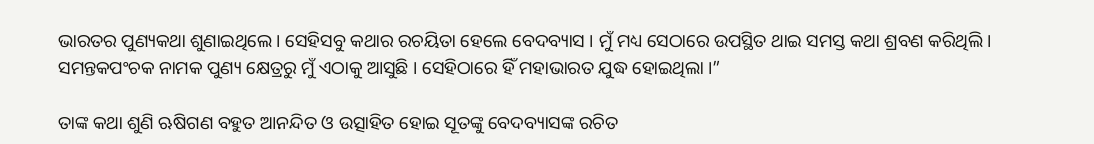ଭାରତର ପୁଣ୍ୟକଥା ଶୁଣାଇଥିଲେ । ସେହିସବୁ କଥାର ରଚୟିତା ହେଲେ ବେଦବ୍ୟାସ । ମୁଁ ମଧ୍ୟ ସେଠାରେ ଉପସ୍ଥିତ ଥାଇ ସମସ୍ତ କଥା ଶ୍ରବଣ କରିଥିଲି । ସମନ୍ତକପଂଚକ ନାମକ ପୁଣ୍ୟ କ୍ଷେତ୍ରରୁ ମୁଁ ଏଠାକୁ ଆସୁଛି । ସେହିଠାରେ ହିଁ ମହାଭାରତ ଯୁଦ୍ଧ ହୋଇଥିଲା ।”

ତାଙ୍କ କଥା ଶୁଣି ଋଷିଗଣ ବହୁତ ଆନନ୍ଦିତ ଓ ଉତ୍ସାହିତ ହୋଇ ସୂତଙ୍କୁ ବେଦବ୍ୟାସଙ୍କ ରଚିତ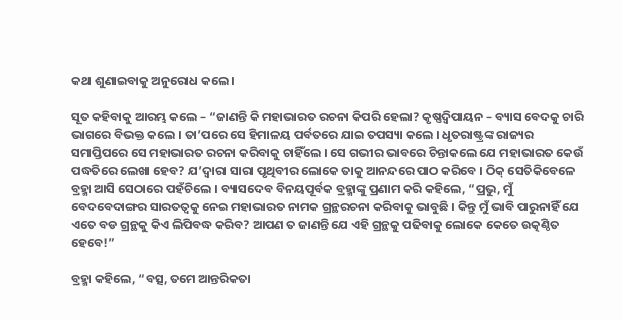କଥା ଶୁଣାଇବାକୁ ଅନୁରୋଧ କଲେ ।

ସୂତ କହିବାକୁ ଆରମ୍ଭ କଲେ – “ଜାଣନ୍ତି କି ମହାଭାରତ ରଚନା କିପରି ହେଲା? କୃଷ୍ଣଦ୍ୱିପାୟନ – ବ୍ୟାସ ବେଦକୁ ଚାରି ଭାଗରେ ବିଭକ୍ତ କଲେ । ତା’ପରେ ସେ ହିମାଳୟ ପର୍ବତରେ ଯାଇ ତପସ୍ୟା କଲେ । ଧୃତରାଷ୍ଟ୍ରଙ୍କ ରାଜ୍ୟର ସମାପ୍ତିପରେ ସେ ମହାଭାରତ ରଚନା କରିବାକୁ ଚାହିଁଲେ । ସେ ଗଭୀର ଭାବରେ ଚିନ୍ତାକଲେ ଯେ ମହାଭାରତ କେଉଁ ପଦ୍ଧତିରେ ଲେଖା ହେବ? ଯ’ଦ୍ୱାରା ସାରା ପୃଥିବୀର ଲୋକେ ତାକୁ ଆନନ୍ଦରେ ପାଠ କରିବେ । ଠିକ୍ ସେତିକିବେଳେ ବ୍ରହ୍ମା ଆସି ସେଠାରେ ପହଁଚିଲେ । ବ୍ୟାସଦେବ ବିନୟପୂର୍ବକ ବ୍ରହ୍ମାଙ୍କୁ ପ୍ରଣାମ କରି କହିଲେ, “ପ୍ରଭୁ, ମୁଁ ବେଦବେଦାଙ୍ଗର ସାରତତ୍ୱକୁ ନେଇ ମହାଭାରତ ନାମକ ଗ୍ରନ୍ଥରଚନା କରିବାକୁ ଭାବୁଛି । କିନ୍ତୁ ମୁଁ ଭାବି ପାରୁନାହିଁ ଯେ ଏତେ ବଡ ଗ୍ରନ୍ଥକୁ କିଏ ଲିପିବଦ୍ଧ କରିବ? ଆପଣ ତ ଜାଣନ୍ତି ଯେ ଏହି ଗ୍ରନ୍ଥକୁ ପଢିବାକୁ ଲୋକେ କେତେ ଉତ୍କଣ୍ଠିତ ହେବେ!”

ବ୍ରହ୍ମା କହିଲେ, “ବତ୍ସ, ତମେ ଆନ୍ତରିକତା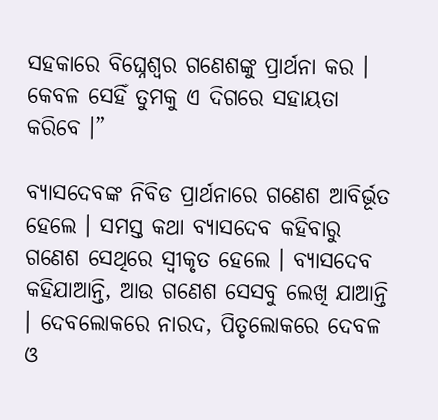ସହକାରେ ବିଘ୍ନେଶ୍ୱର ଗଣେଶଙ୍କୁ ପ୍ରାର୍ଥନା କର । କେବଳ ସେହିଁ ତୁମକୁ ଏ ଦିଗରେ ସହାୟତା କରିବେ ।”

ବ୍ୟାସଦେବଙ୍କ ନିବିଡ ପ୍ରାର୍ଥନାରେ ଗଣେଶ ଆବିର୍ଭୂତ ହେଲେ । ସମସ୍ତ କଥା ବ୍ୟାସଦେବ କହିବାରୁ ଗଣେଶ ସେଥିରେ ସ୍ୱୀକୃତ ହେଲେ । ବ୍ୟାସଦେବ କହିଯାଆନ୍ତି, ଆଉ ଗଣେଶ ସେସବୁ ଲେଖି ଯାଆନ୍ତି । ଦେବଲୋକରେ ନାରଦ, ପିତୃଲୋକରେ ଦେବଳ ଓ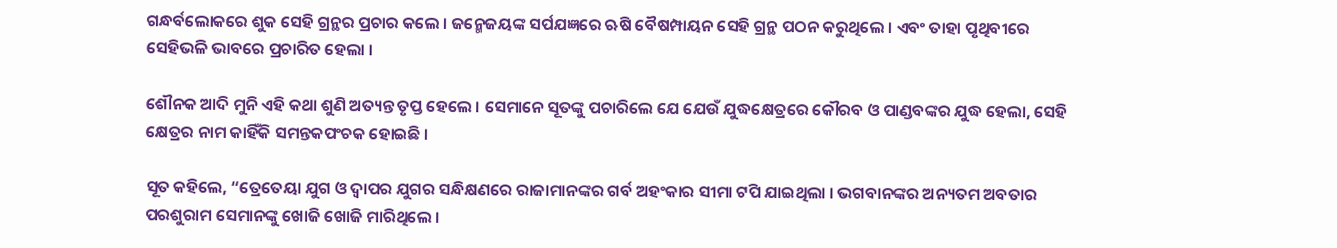ଗନ୍ଧର୍ବଲୋକରେ ଶୁକ ସେହି ଗ୍ରନ୍ଥର ପ୍ରଚାର କଲେ । ଜନ୍ମେଜୟଙ୍କ ସର୍ପଯଜ୍ଞରେ ଋଷି ବୈଷମ୍ପାୟନ ସେହି ଗ୍ରନ୍ଥ ପଠନ କରୁଥିଲେ । ଏବଂ ତାହା ପୃଥିବୀରେ ସେହିଭଳି ଭାବରେ ପ୍ରଚାରିତ ହେଲା ।

ଶୌନକ ଆଦି ମୁନି ଏହି କଥା ଶୁଣି ଅତ୍ୟନ୍ତ ତୃପ୍ତ ହେଲେ । ସେମାନେ ସୂତଙ୍କୁ ପଚାରିଲେ ଯେ ଯେଉଁ ଯୁଦ୍ଧକ୍ଷେତ୍ରରେ କୌରବ ଓ ପାଣ୍ଡବଙ୍କର ଯୁଦ୍ଧ ହେଲା, ସେହି କ୍ଷେତ୍ରର ନାମ କାହିଁକି ସମନ୍ତକପଂଚକ ହୋଇଛି ।

ସୂତ କହିଲେ, “ତ୍ରେତେୟା ଯୁଗ ଓ ଦ୍ୱାପର ଯୁଗର ସନ୍ଧିକ୍ଷଣରେ ରାଜାମାନଙ୍କର ଗର୍ବ ଅହଂକାର ସୀମା ଟପି ଯାଇଥିଲା । ଭଗବାନଙ୍କର ଅନ୍ୟତମ ଅବତାର ପରଶୁରାମ ସେମାନଙ୍କୁ ଖୋଜି ଖୋଜି ମାରିଥିଲେ ।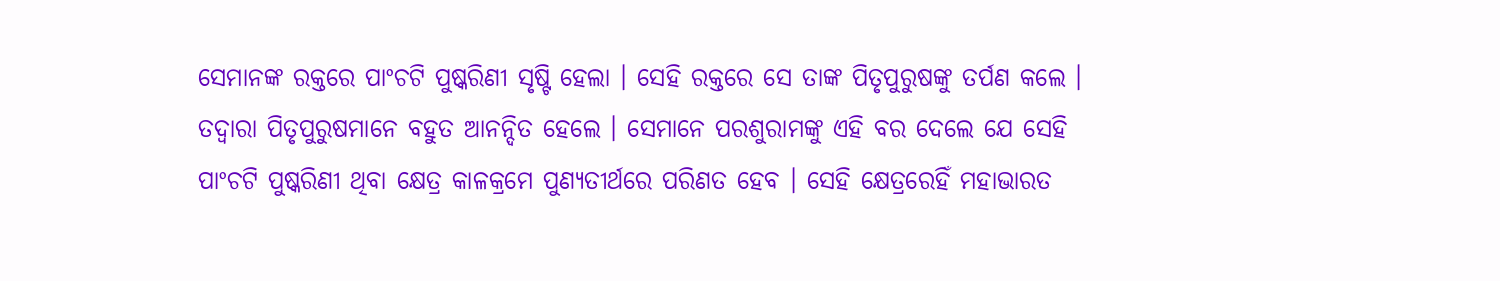ସେମାନଙ୍କ ରକ୍ତରେ ପାଂଚଟି ପୁଷ୍କରିଣୀ ସୃଷ୍ଟି ହେଲା । ସେହି ରକ୍ତରେ ସେ ତାଙ୍କ ପିତୃପୁରୁଷଙ୍କୁ ତର୍ପଣ କଲେ । ତଦ୍ୱାରା ପିତୃପୁରୁଷମାନେ ବହୁତ ଆନନ୍ଦିତ ହେଲେ । ସେମାନେ ପରଶୁରାମଙ୍କୁ ଏହି ବର ଦେଲେ ଯେ ସେହି ପାଂଚଟି ପୁଷ୍କରିଣୀ ଥିବା କ୍ଷେତ୍ର କାଳକ୍ରମେ ପୁଣ୍ୟତୀର୍ଥରେ ପରିଣତ ହେବ । ସେହି କ୍ଷେତ୍ରରେହିଁ ମହାଭାରତ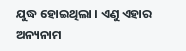ଯୁଦ୍ଧ ହୋଇଥିଲା । ଏଣୁ ଏହାର ଅନ୍ୟନାମ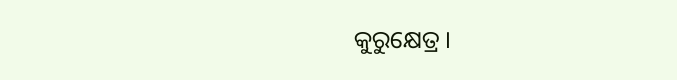କୁରୁକ୍ଷେତ୍ର ।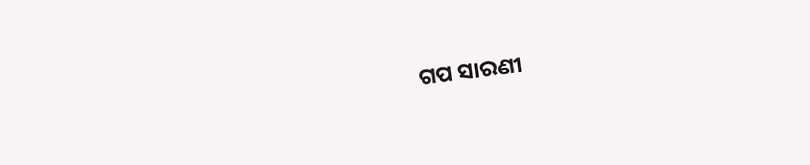ଗପ ସାରଣୀ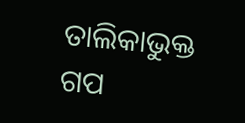ତାଲିକାଭୁକ୍ତ ଗପ